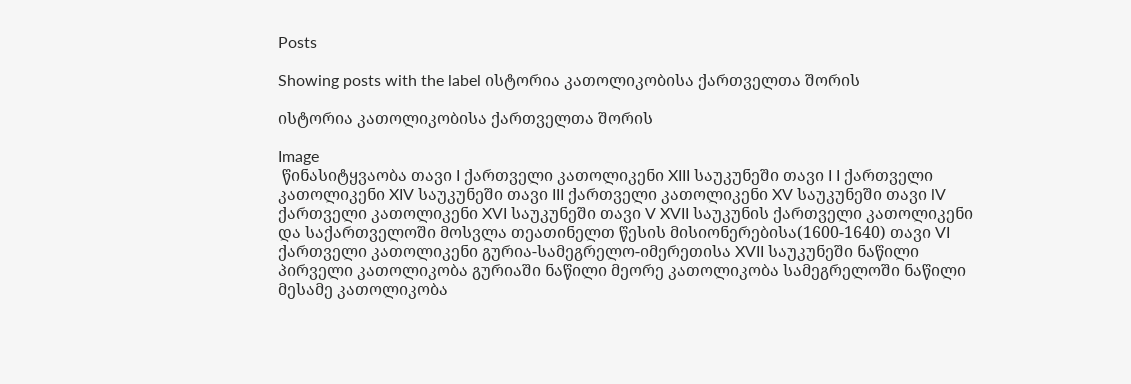Posts

Showing posts with the label ისტორია კათოლიკობისა ქართველთა შორის

ისტორია კათოლიკობისა ქართველთა შორის

Image
 წინასიტყვაობა თავი I ქართველი კათოლიკენი XIII საუკუნეში თავი I I ქართველი კათოლიკენი XIV საუკუნეში თავი III ქართველი კათოლიკენი XV საუკუნეში თავი lV ქართველი კათოლიკენი XVI საუკუნეში თავი V XVII საუკუნის ქართველი კათოლიკენი და საქართველოში მოსვლა თეათინელთ წესის მისიონერებისა(1600-1640) თავი VI ქართველი კათოლიკენი გურია-სამეგრელო-იმერეთისა XVII საუკუნეში ნაწილი პირველი კათოლიკობა გურიაში ნაწილი მეორე კათოლიკობა სამეგრელოში ნაწილი მესამე კათოლიკობა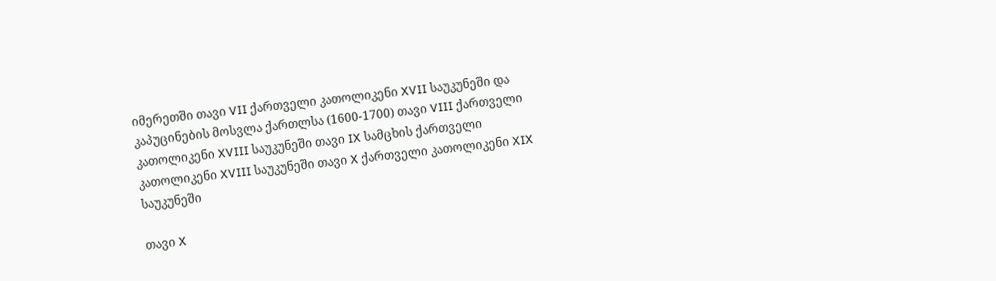იმერეთში თავი VII ქართველი კათოლიკენი XVII საუკუნეში და კაპუცინების მოსვლა ქართლსა (1600-1700) თავი VIII ქართველი კათოლიკენი XVIII საუკუნეში თავი IX სამცხის ქართველი კათოლიკენი XVIII საუკუნეში თავი X ქართველი კათოლიკენი XIX საუკუნეში

თავი X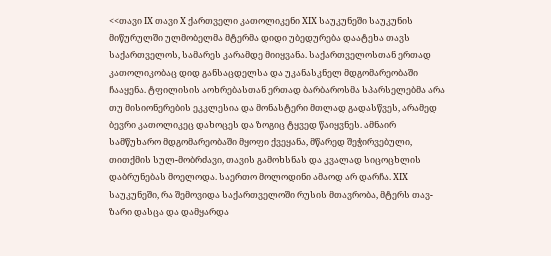<<თავი IX თავი X ქართველი კათოლიკენი XIX საუკუნეში საუკუნის მიწურულში ულმობელმა მტერმა დიდი უბედურება დაატეხა თავს საქართველოს, სამარეს კარამდე მიიყვანა. საქართველოსთან ერთად კათოლიკობაც დიდ განსაცდელსა და უკანასკნელ მდგომარეობაში ჩააყენა. ტფილისის აოხრებასთან ერთად ბარბაროსმა სპარსელებმა არა თუ მისიონერების ეკკლესია და მონასტერი მთლად გადასწვეს, არამედ ბევრი კათოლიკეც დახოცეს და ზოგიც ტყვედ წაიყვნეს. ამნაირ სამწუხარო მდგომარეობაში მყოფი ქვეყანა, მწარედ შეჭირვებული, თითქმის სულ-მობრძავი, თავის გამოხსნას და კვალად სიცოცხლის დაბრუნებას მოელოდა. საერთო მოლოდინი ამაოდ არ დარჩა. XIX საუკუნეში, რა შემოვიდა საქართველოში რუსის მთავრობა, მტერს თავ-ზარი დასცა და დამყარდა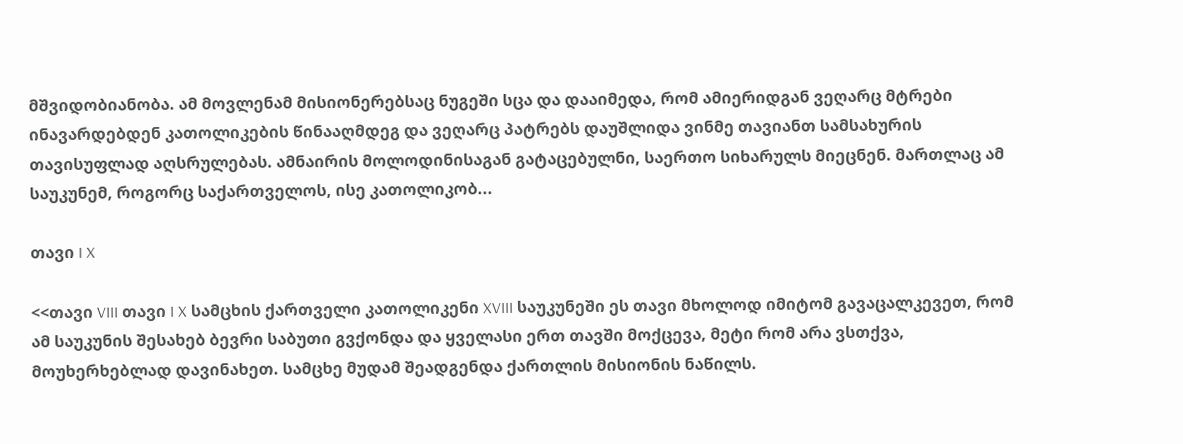მშვიდობიანობა. ამ მოვლენამ მისიონერებსაც ნუგეში სცა და დააიმედა, რომ ამიერიდგან ვეღარც მტრები ინავარდებდენ კათოლიკების წინააღმდეგ და ვეღარც პატრებს დაუშლიდა ვინმე თავიანთ სამსახურის თავისუფლად აღსრულებას. ამნაირის მოლოდინისაგან გატაცებულნი, საერთო სიხარულს მიეცნენ. მართლაც ამ საუკუნემ, როგორც საქართველოს, ისე კათოლიკობ...

თავი I X

<<თავი VIII თავი I X სამცხის ქართველი კათოლიკენი XVIII საუკუნეში ეს თავი მხოლოდ იმიტომ გავაცალკევეთ, რომ ამ საუკუნის შესახებ ბევრი საბუთი გვქონდა და ყველასი ერთ თავში მოქცევა, მეტი რომ არა ვსთქვა, მოუხერხებლად დავინახეთ. სამცხე მუდამ შეადგენდა ქართლის მისიონის ნაწილს.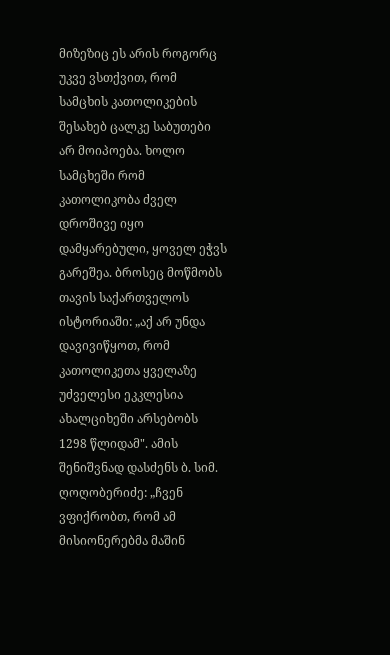მიზეზიც ეს არის როგორც უკვე ვსთქვით, რომ სამცხის კათოლიკების შესახებ ცალკე საბუთები არ მოიპოება. ხოლო სამცხეში რომ კათოლიკობა ძველ დროშივე იყო დამყარებული, ყოველ ეჭვს გარეშეა. ბროსეც მოწმობს თავის საქართველოს ისტორიაში: „აქ არ უნდა დავივიწყოთ, რომ კათოლიკეთა ყველაზე უძველესი ეკკლესია ახალციხეში არსებობს 1298 წლიდამ". ამის შენიშვნად დასძენს ბ. სიმ. ღოღობერიძე: „ჩვენ ვფიქრობთ, რომ ამ მისიონერებმა მაშინ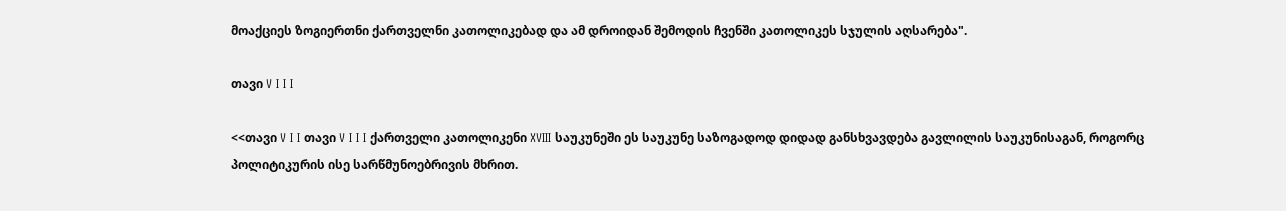მოაქციეს ზოგიერთნი ქართველნი კათოლიკებად და ამ დროიდან შემოდის ჩვენში კათოლიკეს სჯულის აღსარება".

თავი V I I I

<<თავი V I I თავი V I I I ქართველი კათოლიკენი XVIII საუკუნეში ეს საუკუნე საზოგადოდ დიდად განსხვავდება გავლილის საუკუნისაგან, როგორც პოლიტიკურის ისე სარწმუნოებრივის მხრით.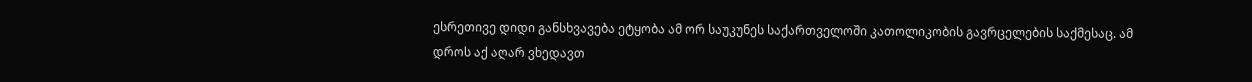ესრეთივე დიდი განსხვავება ეტყობა ამ ორ საუკუნეს საქართველოში კათოლიკობის გავრცელების საქმესაც. ამ დროს აქ აღარ ვხედავთ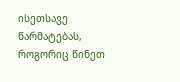ისეთსავე წარმატებას, როგორიც წინეთ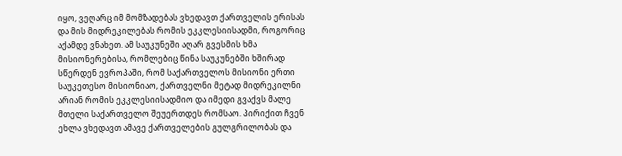იყო, ვეღარც იმ მომზადებას ვხედავთ ქართველის ერისას და მის მიდრეკილებას რომის ეკკლესიისადმი, როგორიც აქამდე ვნახეთ. ამ საუკუნეში აღარ გვესმის ხმა მისიონერებისა, რომლებიც წინა საუკუნებში ხშირად სწერდენ ევროპაში, რომ საქართველოს მისიონი ერთი საუკეთესო მისიონიაო, ქართველნი მეტად მიდრეკილნი არიან რომის ეკკლესიისადმიო და იმედი გვაქვს მალე მთელი საქართველო შეუერთდეს რომსაო. პირიქით ჩვენ ეხლა ვხედავთ ამავე ქართველების გულგრილობას და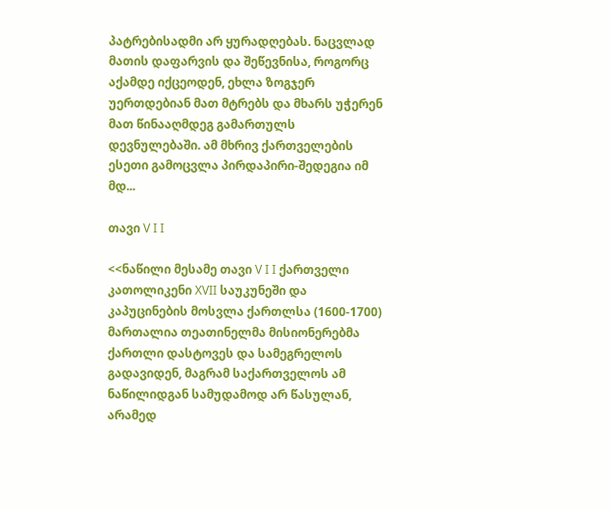პატრებისადმი არ ყურადღებას. ნაცვლად მათის დაფარვის და შეწევნისა, როგორც აქამდე იქცეოდენ, ეხლა ზოგჯერ უერთდებიან მათ მტრებს და მხარს უჭერენ მათ წინააღმდეგ გამართულს დევნულებაში. ამ მხრივ ქართველების ესეთი გამოცვლა პირდაპირი-შედეგია იმ მდ...

თავი V I I

<<ნაწილი მესამე თავი V I I ქართველი კათოლიკენი XVII საუკუნეში და კაპუცინების მოსვლა ქართლსა (1600-1700) მართალია თეათინელმა მისიონერებმა ქართლი დასტოვეს და სამეგრელოს გადავიდენ, მაგრამ საქართველოს ამ ნაწილიდგან სამუდამოდ არ წასულან, არამედ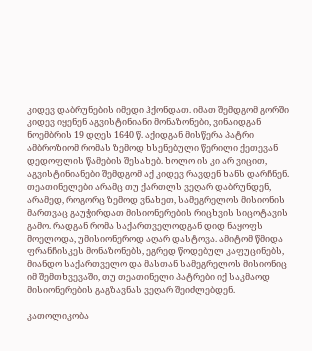კიდევ დაბრუნების იმედი ჰქონდათ. იმათ შემდგომ გორში კიდევ იყენენ აგვისტინიანი მონაზონები, ვინაიდგან ნოემბრის 19 დღეს 1640 წ. აქიდგან მისწერა პატრი ამბროზიომ რომას ზემოდ ხსენებული წერილი ქეთევან დედოფლის წამების შესახებ. ხოლო ის კი არ ვიცით, აგვისტინიანები შემდგომ აქ კიდევ რავდენ ხანს დარჩნენ. თეათინელები არამც თუ ქართლს ვეღარ დაბრუნდენ, არამედ, როგორც ზემოდ ვნახეთ, სამეგრელოს მისიონის მართვაც გაუჭირდათ მისიონერების რიცხვის სიცოტავის გამო. რადგან რომა საქართველოდგან დიდ ნაყოფს მოელოდა, უმისიონეროდ აღარ დასტოვა. ამიტომ წმიდა ფრანჩისკეს მონაზონებს, ეგრედ წოდებულ კაფუცინებს, მიანდო საქართველო და მასთან სამეგრელოს მისიონიც იმ შემთხვევაში, თუ თეათინელი პატრები იქ საკმაოდ მისიონერების გაგზავნას ვეღარ შეიძლებდენ.

კათოლიკობა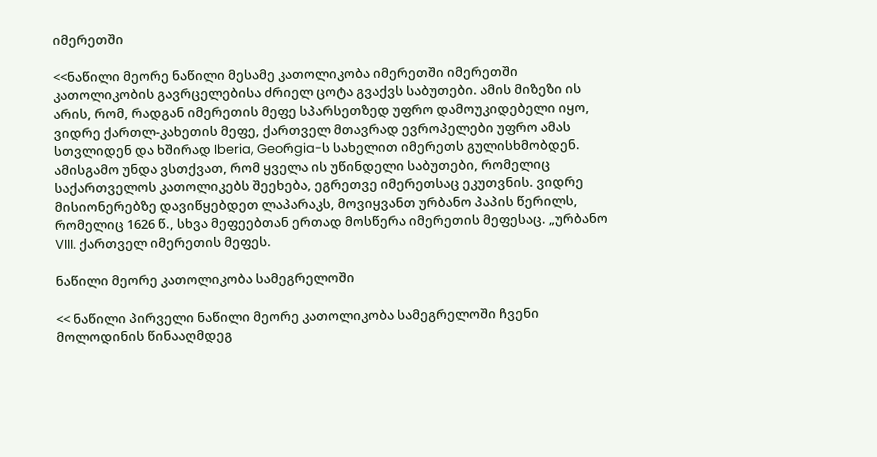იმერეთში

<<ნაწილი მეორე ნაწილი მესამე კათოლიკობა იმერეთში იმერეთში კათოლიკობის გავრცელებისა ძრიელ ცოტა გვაქვს საბუთები. ამის მიზეზი ის არის, რომ, რადგან იმერეთის მეფე სპარსეთზედ უფრო დამოუკიდებელი იყო, ვიდრე ქართლ-კახეთის მეფე, ქართველ მთავრად ევროპელები უფრო ამას სთვლიდენ და ხშირად Iberia, Geoრgia-ს სახელით იმერეთს გულისხმობდენ. ამისგამო უნდა ვსთქვათ, რომ ყველა ის უწინდელი საბუთები, რომელიც საქართველოს კათოლიკებს შეეხება, ეგრეთვე იმერეთსაც ეკუთვნის. ვიდრე მისიონერებზე დავიწყებდეთ ლაპარაკს, მოვიყვანთ ურბანო პაპის წერილს, რომელიც 1626 წ., სხვა მეფეებთან ერთად მოსწერა იმერეთის მეფესაც. „ურბანო VIII. ქართველ იმერეთის მეფეს.

ნაწილი მეორე კათოლიკობა სამეგრელოში

<< ნაწილი პირველი ნაწილი მეორე კათოლიკობა სამეგრელოში ჩვენი მოლოდინის წინააღმდეგ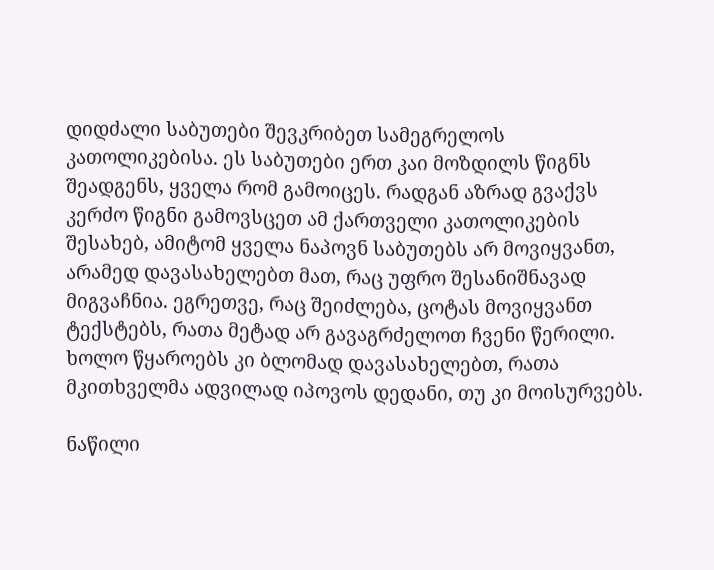დიდძალი საბუთები შევკრიბეთ სამეგრელოს კათოლიკებისა. ეს საბუთები ერთ კაი მოზდილს წიგნს შეადგენს, ყველა რომ გამოიცეს. რადგან აზრად გვაქვს კერძო წიგნი გამოვსცეთ ამ ქართველი კათოლიკების შესახებ, ამიტომ ყველა ნაპოვნ საბუთებს არ მოვიყვანთ, არამედ დავასახელებთ მათ, რაც უფრო შესანიშნავად მიგვაჩნია. ეგრეთვე, რაც შეიძლება, ცოტას მოვიყვანთ ტექსტებს, რათა მეტად არ გავაგრძელოთ ჩვენი წერილი. ხოლო წყაროებს კი ბლომად დავასახელებთ, რათა მკითხველმა ადვილად იპოვოს დედანი, თუ კი მოისურვებს.

ნაწილი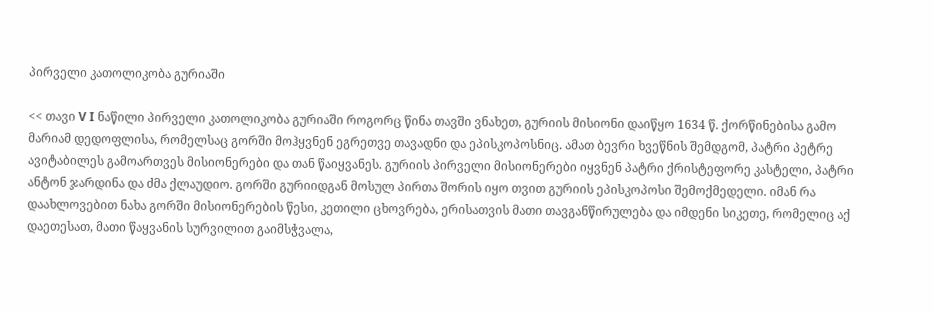პირველი კათოლიკობა გურიაში

<< თავი V I ნაწილი პირველი კათოლიკობა გურიაში როგორც წინა თავში ვნახეთ, გურიის მისიონი დაიწყო 1634 წ. ქორწინებისა გამო მარიამ დედოფლისა, რომელსაც გორში მოჰყვნენ ეგრეთვე თავადნი და ეპისკოპოსნიც. ამათ ბევრი ხვეწნის შემდგომ, პატრი პეტრე ავიტაბილეს გამოართვეს მისიონერები და თან წაიყვანეს. გურიის პირველი მისიონერები იყვნენ პატრი ქრისტეფორე კასტელი, პატრი ანტონ ჯარდინა და ძმა ქლაუდიო. გორში გურიიდგან მოსულ პირთა შორის იყო თვით გურიის ეპისკოპოსი შემოქმედელი. იმან რა დაახლოვებით ნახა გორში მისიონერების წესი, კეთილი ცხოვრება, ერისათვის მათი თავგანწირულება და იმდენი სიკეთე, რომელიც აქ დაეთესათ, მათი წაყვანის სურვილით გაიმსჭვალა,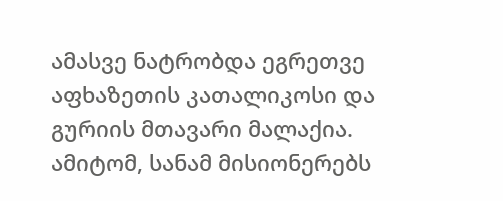ამასვე ნატრობდა ეგრეთვე აფხაზეთის კათალიკოსი და გურიის მთავარი მალაქია. ამიტომ, სანამ მისიონერებს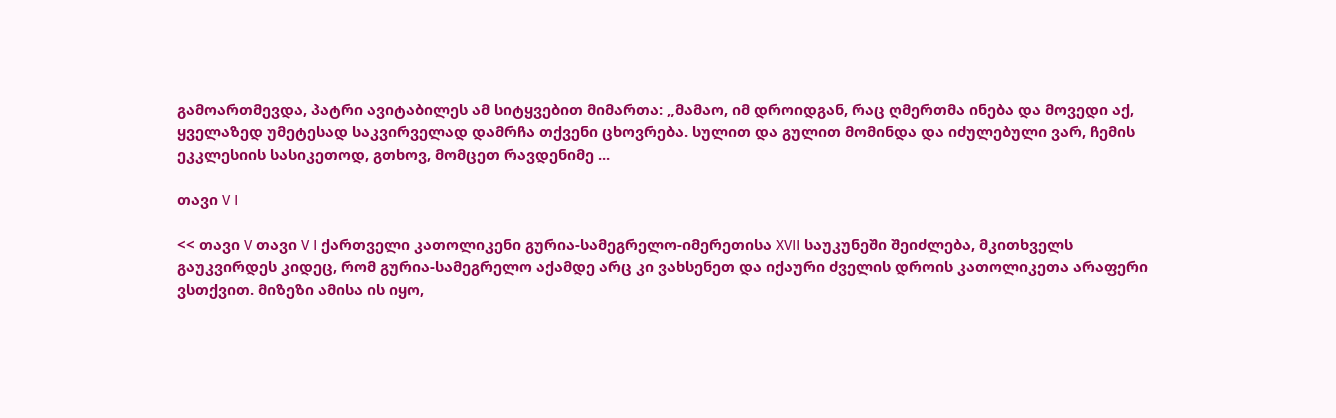გამოართმევდა, პატრი ავიტაბილეს ამ სიტყვებით მიმართა: „მამაო, იმ დროიდგან, რაც ღმერთმა ინება და მოვედი აქ, ყველაზედ უმეტესად საკვირველად დამრჩა თქვენი ცხოვრება. სულით და გულით მომინდა და იძულებული ვარ, ჩემის ეკკლესიის სასიკეთოდ, გთხოვ, მომცეთ რავდენიმე ...

თავი V I

<< თავი V თავი V I ქართველი კათოლიკენი გურია-სამეგრელო-იმერეთისა XVII საუკუნეში შეიძლება, მკითხველს გაუკვირდეს კიდეც, რომ გურია-სამეგრელო აქამდე არც კი ვახსენეთ და იქაური ძველის დროის კათოლიკეთა არაფერი ვსთქვით. მიზეზი ამისა ის იყო,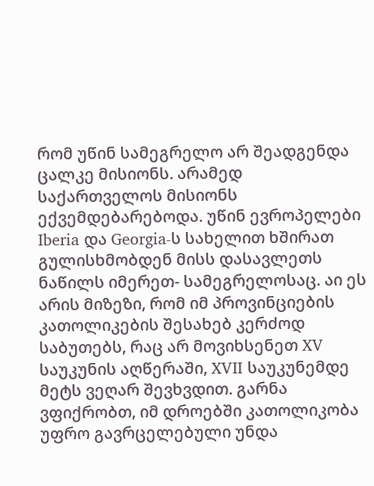რომ უწინ სამეგრელო არ შეადგენდა ცალკე მისიონს. არამედ საქართველოს მისიონს ექვემდებარებოდა. უწინ ევროპელები Iberia და Georgia-ს სახელით ხშირათ გულისხმობდენ მისს დასავლეთს ნაწილს იმერეთ- სამეგრელოსაც. აი ეს არის მიზეზი, რომ იმ პროვინციების კათოლიკების შესახებ კერძოდ საბუთებს, რაც არ მოვიხსენეთ XV საუკუნის აღწერაში, XVII საუკუნემდე მეტს ვეღარ შევხვდით. გარნა ვფიქრობთ, იმ დროებში კათოლიკობა უფრო გავრცელებული უნდა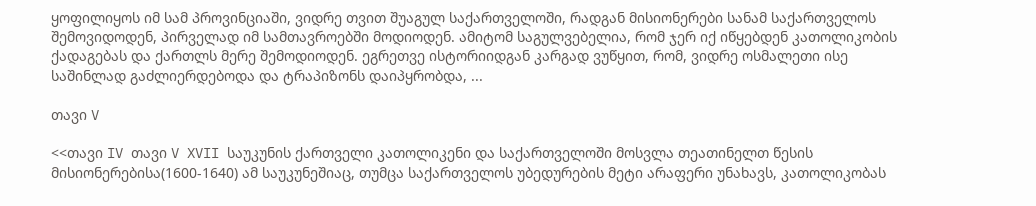ყოფილიყოს იმ სამ პროვინციაში, ვიდრე თვით შუაგულ საქართველოში, რადგან მისიონერები სანამ საქართველოს შემოვიდოდენ, პირველად იმ სამთავროებში მოდიოდენ. ამიტომ საგულვებელია, რომ ჯერ იქ იწყებდენ კათოლიკობის ქადაგებას და ქართლს მერე შემოდიოდენ. ეგრეთვე ისტორიიდგან კარგად ვუწყით, რომ, ვიდრე ოსმალეთი ისე საშინლად გაძლიერდებოდა და ტრაპიზონს დაიპყრობდა, ...

თავი V

<<თავი IV თავი V XVII საუკუნის ქართველი კათოლიკენი და საქართველოში მოსვლა თეათინელთ წესის მისიონერებისა(1600-1640) ამ საუკუნეშიაც, თუმცა საქართველოს უბედურების მეტი არაფერი უნახავს, კათოლიკობას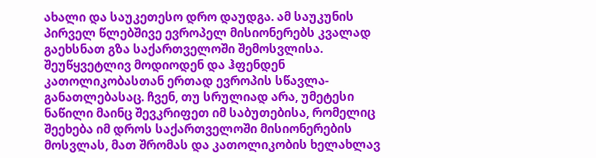ახალი და საუკეთესო დრო დაუდგა. ამ საუკუნის პირველ წლებშივე ევროპელ მისიონერებს კვალად გაეხსნათ გზა საქართველოში შემოსვლისა. შეუწყვეტლივ მოდიოდენ და ჰფენდენ კათოლიკობასთან ერთად ევროპის სწავლა- განათლებასაც. ჩვენ, თუ სრულიად არა, უმეტესი ნაწილი მაინც შევკრიფეთ იმ საბუთებისა, რომელიც შეეხება იმ დროს საქართველოში მისიონერების მოსვლას, მათ შრომას და კათოლიკობის ხელახლავ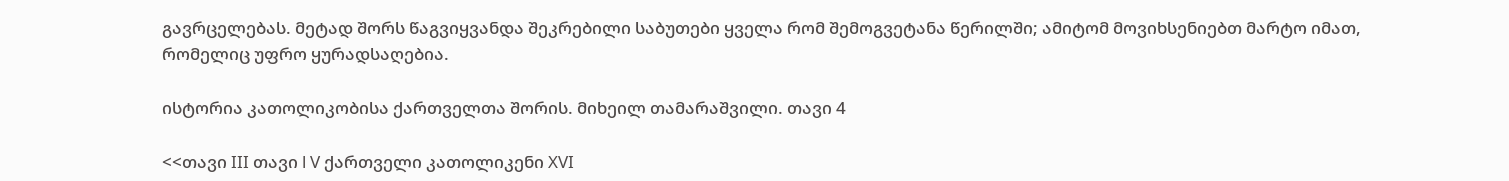გავრცელებას. მეტად შორს წაგვიყვანდა შეკრებილი საბუთები ყველა რომ შემოგვეტანა წერილში; ამიტომ მოვიხსენიებთ მარტო იმათ, რომელიც უფრო ყურადსაღებია.

ისტორია კათოლიკობისა ქართველთა შორის. მიხეილ თამარაშვილი. თავი 4

<<თავი III თავი l V ქართველი კათოლიკენი XVI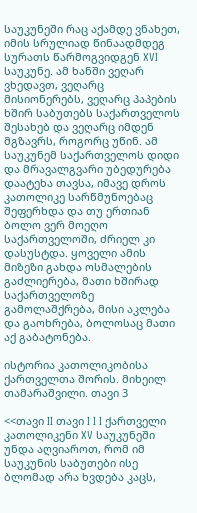საუკუნეში რაც აქამდე ვნახეთ, იმის სრულიად წინაადმდეგ სურათს წარმოგვიდგენ XVI საუკუნე. ამ ხანში ვეღარ ვხედავთ, ვეღარც მისიონერებს, ვეღარც პაპების ხშირ საბუთებს საქართველოს შესახებ და ვეღარც იმდენ მგზავრს, როგორც უწინ. ამ საუკუნემ საქართველოს დიდი და მრავალგვარი უბედურება დაატეხა თავსა, იმავე დროს კათოლიკე სარწმუნოებაც შეფერხდა და თუ ერთიან ბოლო ვერ მოეღო საქართველოში, ძრიელ კი დასუსტდა. ყოველი ამის მიზეზი გახდა ოსმალების გაძლიერება, მათი ხშირად საქართველოზე გამოლაშქრება, მისი აკლება და გაოხრება, ბოლოსაც მათი აქ გაბატონება.

ისტორია კათოლიკობისა ქართველთა შორის. მიხეილ თამარაშვილი. თავი 3

<<თავი II თავი I I I ქართველი კათოლიკენი XV საუკუნეში უნდა აღვიაროთ, რომ იმ საუკუნის საბუთები ისე ბლომად არა ხვდება კაცს,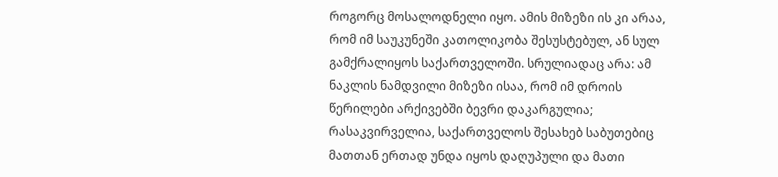როგორც მოსალოდნელი იყო. ამის მიზეზი ის კი არაა, რომ იმ საუკუნეში კათოლიკობა შესუსტებულ, ან სულ გამქრალიყოს საქართველოში. სრულიადაც არა: ამ ნაკლის ნამდვილი მიზეზი ისაა, რომ იმ დროის წერილები არქივებში ბევრი დაკარგულია; რასაკვირველია, საქართველოს შესახებ საბუთებიც მათთან ერთად უნდა იყოს დაღუპული და მათი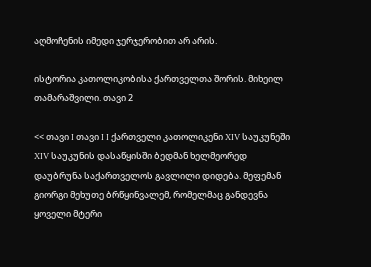აღმოჩენის იმედი ჯერჯერობით არ არის.

ისტორია კათოლიკობისა ქართველთა შორის. მიხეილ თამარაშვილი. თავი 2

<< თავი I თავი I I ქართველი კათოლიკენი XIV საუკუნეში XIV საუკუნის დასაწყისში ბედმან ხელმეორედ დაუბრუნა საქართველოს გავლილი დიდება. მეფემან გიორგი მეხუთე ბრწყინვალემ, რომელმაც განდევნა ყოველი მტერი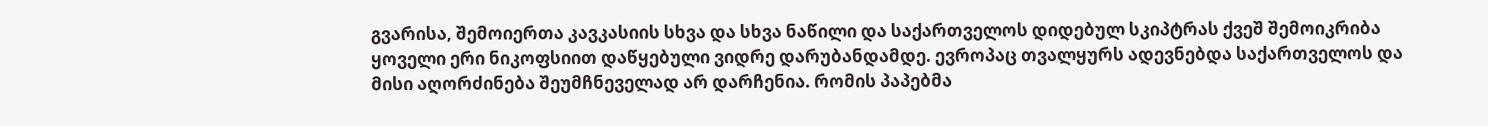გვარისა, შემოიერთა კავკასიის სხვა და სხვა ნაწილი და საქართველოს დიდებულ სკიპტრას ქვეშ შემოიკრიბა ყოველი ერი ნიკოფსიით დაწყებული ვიდრე დარუბანდამდე. ევროპაც თვალყურს ადევნებდა საქართველოს და მისი აღორძინება შეუმჩნეველად არ დარჩენია. რომის პაპებმა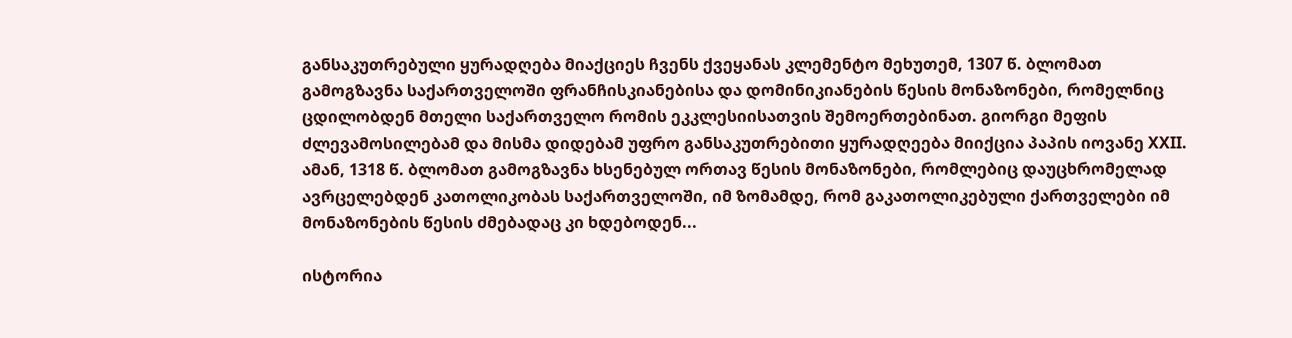განსაკუთრებული ყურადღება მიაქციეს ჩვენს ქვეყანას კლემენტო მეხუთემ, 1307 წ. ბლომათ გამოგზავნა საქართველოში ფრანჩისკიანებისა და დომინიკიანების წესის მონაზონები, რომელნიც ცდილობდენ მთელი საქართველო რომის ეკკლესიისათვის შემოერთებინათ. გიორგი მეფის ძლევამოსილებამ და მისმა დიდებამ უფრო განსაკუთრებითი ყურადღეება მიიქცია პაპის იოვანე XXII. ამან, 1318 წ. ბლომათ გამოგზავნა ხსენებულ ორთავ წესის მონაზონები, რომლებიც დაუცხრომელად ავრცელებდენ კათოლიკობას საქართველოში, იმ ზომამდე, რომ გაკათოლიკებული ქართველები იმ მონაზონების წესის ძმებადაც კი ხდებოდენ...

ისტორია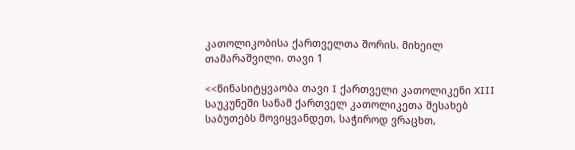კათოლიკობისა ქართველთა შორის. მიხეილ თამარაშვილი. თავი 1

<<წინასიტყვაობა თავი I ქართველი კათოლიკენი XIII საუკუნეში სანამ ქართველ კათოლიკეთა შესახებ საბუთებს მოვიყვანდეთ, საჭიროდ ვრაცხთ,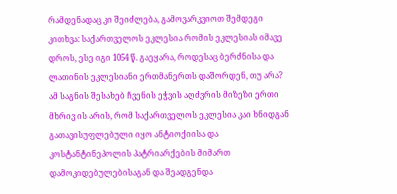რამდენადაც კი შეიძლება, გამოვარკვიოთ შემდეგი კითხვა: საქართველოს ეკლესია რომის ეკლესიას იმავე დროს, ესე იგი 1054 წ. გაეყარა, როდესაც ბერძნისა და ლათინის ეკლესიანი ერთმანერთს დაშორდენ, თუ არა? ამ საგნის შესახებ ჩვენის ეჭვის აღძვრის მიზეზი ერთი მხრივ ის არის, რომ საქართველოს ეკლესია კაი ხნიდგან გათავისუფლებული იყო ანტიოქიისა და კოსტანტინეპოლის პატრიარქების მიმართ დამოკიდებულებისაგან და შეადგენდა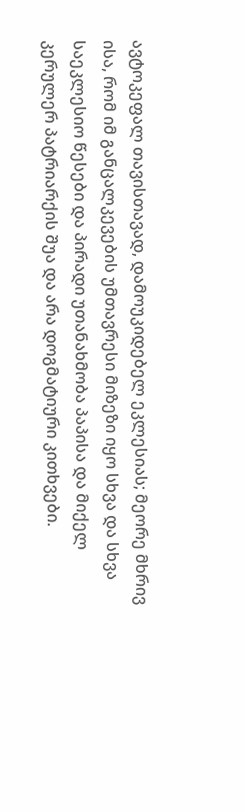ავტოკეფალ თავისთავად, დამოუკიდებელ ეკლესიას; მეორე მხრივ ისა, რომ იმ განცალკევების უმთავრესი მიზეზი იყო სხვა და სხვა საეკლესიო წესები და პირადი უთანახმობა პაპისა და მიქელ კერულერ პატრიარქის შუა და არა დოგმატიური კითხვები.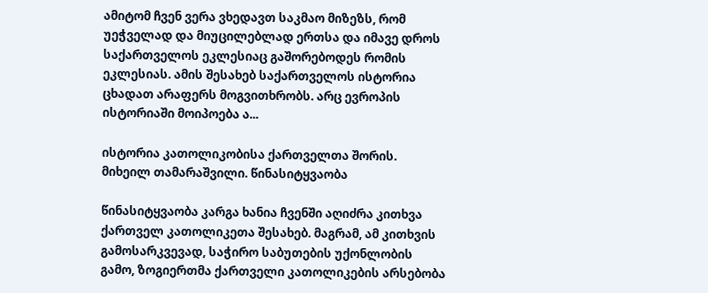ამიტომ ჩვენ ვერა ვხედავთ საკმაო მიზეზს, რომ უეჭველად და მიუცილებლად ერთსა და იმავე დროს საქართველოს ეკლესიაც გაშორებოდეს რომის ეკლესიას. ამის შესახებ საქართველოს ისტორია ცხადათ არაფერს მოგვითხრობს. არც ევროპის ისტორიაში მოიპოება ა...

ისტორია კათოლიკობისა ქართველთა შორის. მიხეილ თამარაშვილი. წინასიტყვაობა

წინასიტყვაობა კარგა ხანია ჩვენში აღიძრა კითხვა ქართველ კათოლიკეთა შესახებ. მაგრამ, ამ კითხვის გამოსარკვევად, საჭირო საბუთების უქონლობის გამო, ზოგიერთმა ქართველი კათოლიკების არსებობა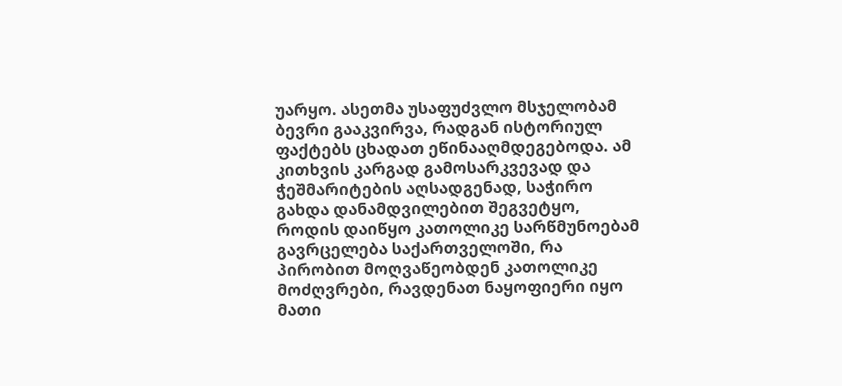უარყო. ასეთმა უსაფუძვლო მსჯელობამ ბევრი გააკვირვა, რადგან ისტორიულ ფაქტებს ცხადათ ეწინააღმდეგებოდა. ამ კითხვის კარგად გამოსარკვევად და ჭეშმარიტების აღსადგენად, საჭირო გახდა დანამდვილებით შეგვეტყო, როდის დაიწყო კათოლიკე სარწმუნოებამ გავრცელება საქართველოში, რა პირობით მოღვაწეობდენ კათოლიკე მოძღვრები, რავდენათ ნაყოფიერი იყო მათი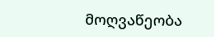მოღვაწეობა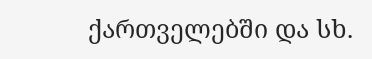ქართველებში და სხ.